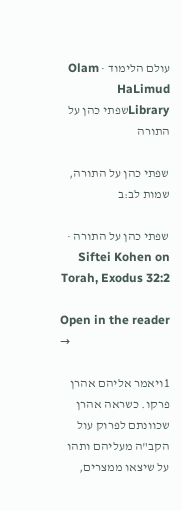עולם הלימוד · Olam HaLimud
Libraryשפתי כהן על התורה

שפתי כהן על התורה, שמות לב:ב

שפתי כהן על התורה · Siftei Kohen on Torah, Exodus 32:2

Open in the reader →

1ויאמר אליהם אהרן פרקו. כשראה אהרן שכוונתם לפרוק עול הקב"ה מעליהם ותהו על שיצאו ממצרים,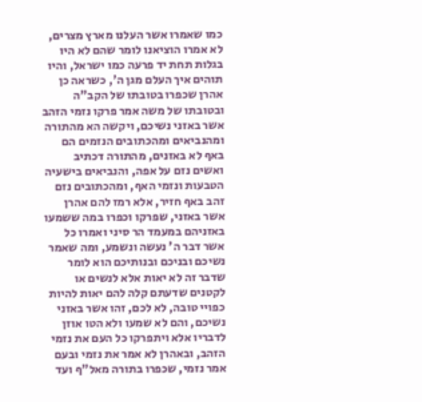כמו שאמרו אשר העלנו מארץ מצרים, לא אמרו הוציאנו לומר שהם לא היו בגלות תחת יד פרעה כמו ישראל, והיו תוהים איך העלם מגן ה', כשראה כן אהרן שכפרו בטובתו של הקב"ה ובטובתו של משה אמר פרקו נזמי הזהב אשר באזני נשיכם, ויקשה הא מהתורה ומהנביאים ומהכתובים הנזמים הם באף לא באזנים, מהתורה דכתיב ואשים נזם על אפה, והנביאים בישעיה הטבעות ונזמי האף, ומהכתובים נזם זהב באף חזיר, אלא רמז להם אהרן אשר באזני, שפרקו וכפרו במה ששמעו באזניהם במעמד הר סיני ואמרו כל אשר דבר ה' נעשה ונשמע, ומה שאמר נשיכם ובניכם ובנותיכם הוא לומר שדבר זה לא יאות אלא לנשים או לקטנים שדעתם קלה להם יאות להיות כפויי טובה, לא לכם, זהו אשר באזני נשיכם, והם לא שמעו ולא הטו אוזן לדבריו אלא ויתפרקו כל העם את נזמי הזהב, ובאהרן לא אמר את נזמי ובעם אמר נזמי, שכפרו בתורה מאל"ף ועד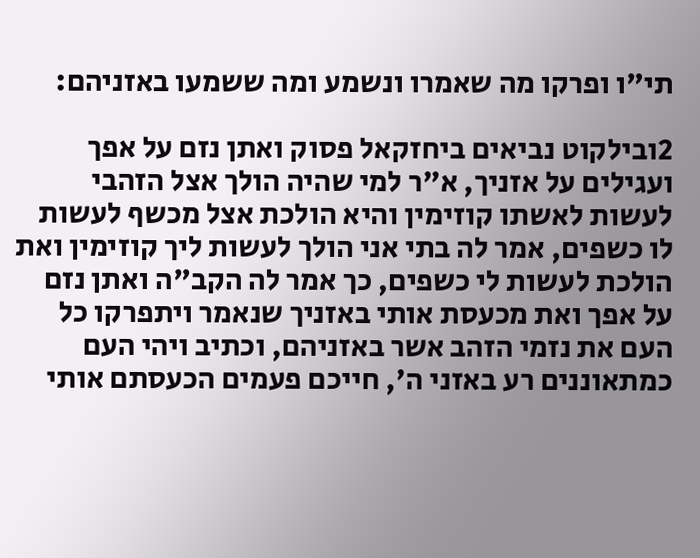תי"ו ופרקו מה שאמרו ונשמע ומה ששמעו באזניהם:

2ובילקוט נביאים ביחזקאל פסוק ואתן נזם על אפך ועגילים על אזניך, א"ר למי שהיה הולך אצל הזהבי לעשות לאשתו קוזימין והיא הולכת אצל מכשף לעשות לו כשפים, אמר לה בתי אני הולך לעשות ליך קוזימין ואת הולכת לעשות לי כשפים, כך אמר לה הקב"ה ואתן נזם על אפך ואת מכעסת אותי באזניך שנאמר ויתפרקו כל העם את נזמי הזהב אשר באזניהם, וכתיב ויהי העם כמתאוננים רע באזני ה', חייכם פעמים הכעסתם אותי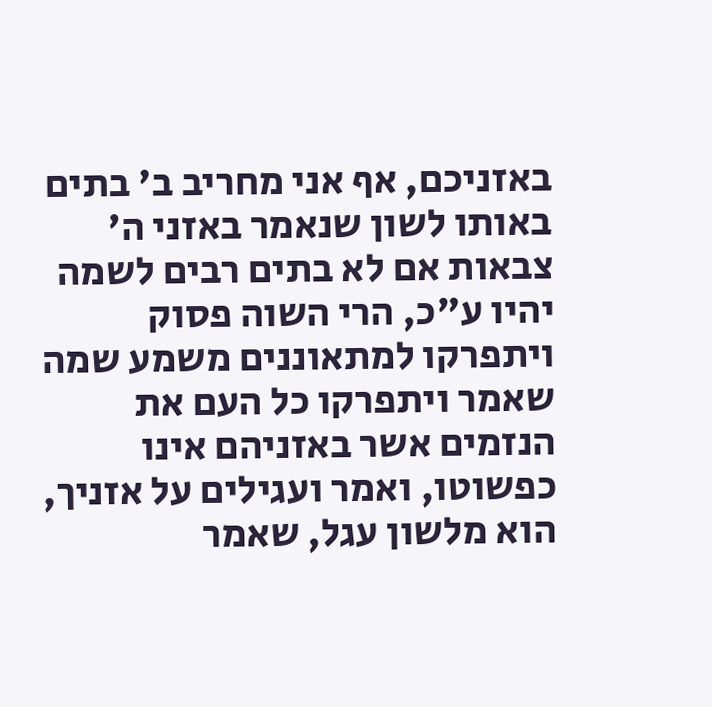באזניכם, אף אני מחריב ב' בתים באותו לשון שנאמר באזני ה' צבאות אם לא בתים רבים לשמה יהיו ע"כ, הרי השוה פסוק ויתפרקו למתאוננים משמע שמה שאמר ויתפרקו כל העם את הנזמים אשר באזניהם אינו כפשוטו, ואמר ועגילים על אזניך, הוא מלשון עגל, שאמר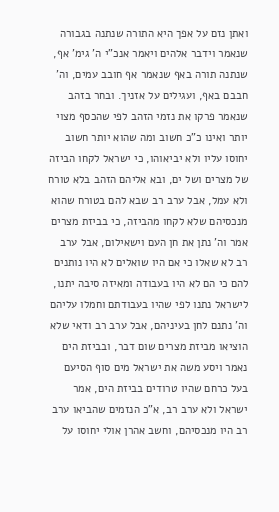ואתן נזם על אפך היא התורה שנתנה בגבורה שנאמר וידבר אלהים ויאמר אנכ"י ה' גימ' אף, שנתנה תורה באף שנאמר אף חובב עמים, וה' חבבם באף, ועגילים על אזניך. ובחר בזהב שנאמר פרקו את נזמי הזהב לפי שהכסף מצוי יותר ואינו כ"כ חשוב ומה שהוא יותר חשוב יחוסו עליו ולא יביאוהו, כי ישראל לקחו הביזה של מצרים ושל ים, ובא אליהם הזהב בלא טורח ולא עמל, אבל ערב רב שבא להם בטורח שהוא מנכסיהם שלא לקחו מהביזה, כי בביזת מצרים אמר וה' נתן את חן העם וישאילום, אבל ערב רב לא שאלו כי אם היו שואלים לא היו נותנים להם כי הם לא היו בעבודה ומאיזה סיבה יתנו, לישראל נתנו לפי שהיו בעבודתם וחמלו עליהם וה' נתנם לחן בעיניהם, אבל ערב רב ודאי שלא הוציאו מביזת מצרים שום דבר, ובביזת הים נאמר ויסע משה את ישראל מים סוף הסיעם בעל כרחם שהיו טרודים בביזת הים, אמר ישראל ולא ערב רב, א"כ הנזמים שהביאו ערב רב היו מנכסיהם, וחשב אהרן אולי יחוסו על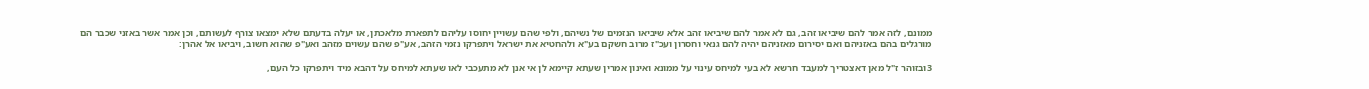ממונם, לזה אמר להם שיביאו זהב, גם לא אמר להם שיביאו זהב אלא שיביאו הנזמים של נשיהם, ולפי שהם עשויין יחוסו עליהם לתפארת מלאכתן, או יעלה בדעתם שלא ימצאו צורף לעשותם, וכן אמר אשר באזני שכבר הם מורגלים בהם באזניהם ואם יסירום מאזניהם יהיה להם גנאי וחסרון ועכ"ז מרוב חשקם בע"א ולהחטיא את ישראל ויתפרקו נזמי הזהב, אע"פ שהם עשוים מזהב ואע"פ שהוא חשוב, ויביאו אל אהרן:

3ובזוהר ז"ל מאן דאצטריך למעבד חרשא לא בעי למיחס עינוי על ממונא ואינון אמרין שעתא קיימא לן אי אנן לא מתעכבי לאו שעתא למיחס על דהבא מיד ויתפרקו כל העם,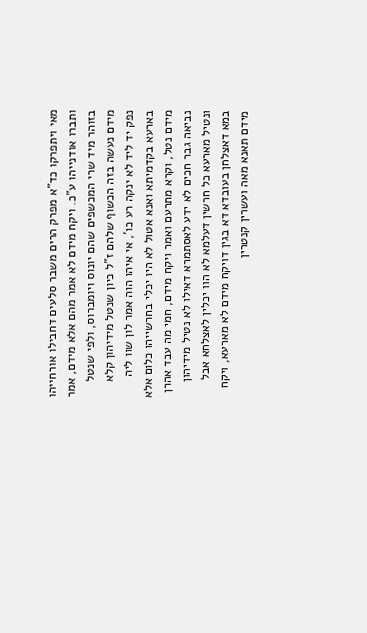מאי ויתפרקו כד"א מפרק הרים משבר סלעים דחבילו אורחייהו ותברו אודנייהו ע"כ. ויקח מידם לא אמר מהם אלא מידם, אמר בזוהר מיד שרי המכשפים שהם יונוס ויומברוס, ולפי שנטל מידם נעשה בזה הכשוף שלהם ז"ל כיון שנטל מידיהון קלא נפק יד ליד לא ינקה רע כו', אי איהו הוה אמר לון שוו ליה בארעא בקדמיתא ואנא אטול לא היו יכלי בחרשייהו כלום אלא מידם נטל, וקרא מתרעם ואמר ויקח מידם, חמי מה עבד אהרן נביאה גבר חכים לא ידע לאסתמרא דאילו לא נטיל מידיהון ונטיל מארעא כל חרשין דעלמא לא הוו יכלין לאצלחא אבל במא דאצלחן בעובדא דא בגין דויקח מידם לא מארעא, ויקח מידם תאנא מאה ועשרין קנטרין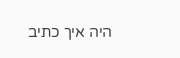היה איך כתיב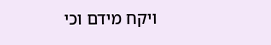ויקח מידם וכי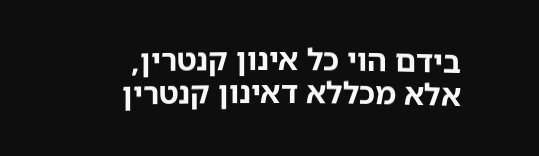בידם הוי כל אינון קנטרין, אלא מכללא דאינון קנטרין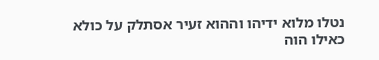נטלו מלוא ידיהו וההוא זעיר אסתלק על כולא כאילו הוה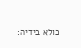כולא בידיה: